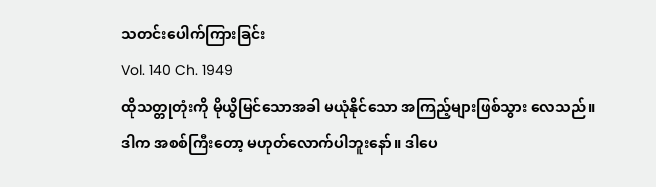သတင်းပေါက်ကြားခြင်း
Vol. 140 Ch. 1949
ထိုသတ္တုတုံးကို မိုယွိမြင်သောအခါ မယုံနိုင်သော အကြည့်များဖြစ်သွား လေသည်။
ဒါက အစစ်ကြီးတော့ မဟုတ်လောက်ပါဘူးနော်။ ဒါပေ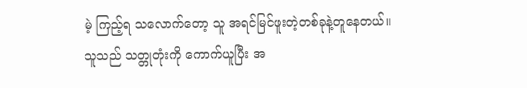မဲ့ ကြည့်ရ သလောက်တော့ သူ အရင်မြင်ဖူးတဲ့တစ်ခုနဲ့တူနေတယ်။
သူသည် သတ္တုတုံးကို ကောက်ယူပြီး အ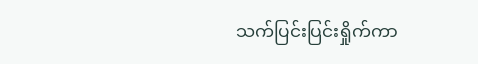သက်ပြင်းပြင်းရှိုက်ကာ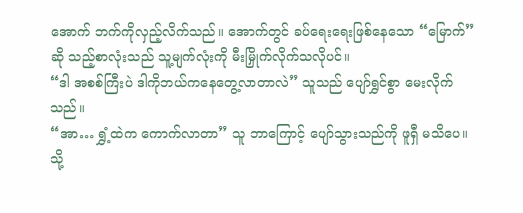အောက် ဘက်ကိုလှည့်လိက်သည်။ အောက်တွင် ခပ်ရေးရေးဖြစ်နေသော “မြောက်” ဆို သည့်စာလုံးသည် သူ့မျက်လုံးကို မီးမြှိုက်လိုက်သလိုပင်။
“ဒါ အစစ်ကြီးပဲ ဒါကိုဘယ်ကနေတွေ့လာတာလဲ” သူသည် ပျော်ရွှင်စွာ မေးလိုက်သည်။
“အာ… ရွှံ့ထဲက ကောက်လာတာ” သူ ဘာကြောင့် ပျော်သွားသည်ကို ဖူရှီ မသိပေ။ သို့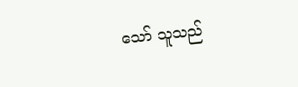သော် သူသည်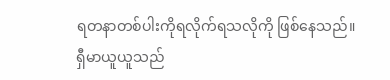ရတနာတစ်ပါးကိုရလိုက်ရသလိုကို ဖြစ်နေသည်။
ရှီမာယူယူသည်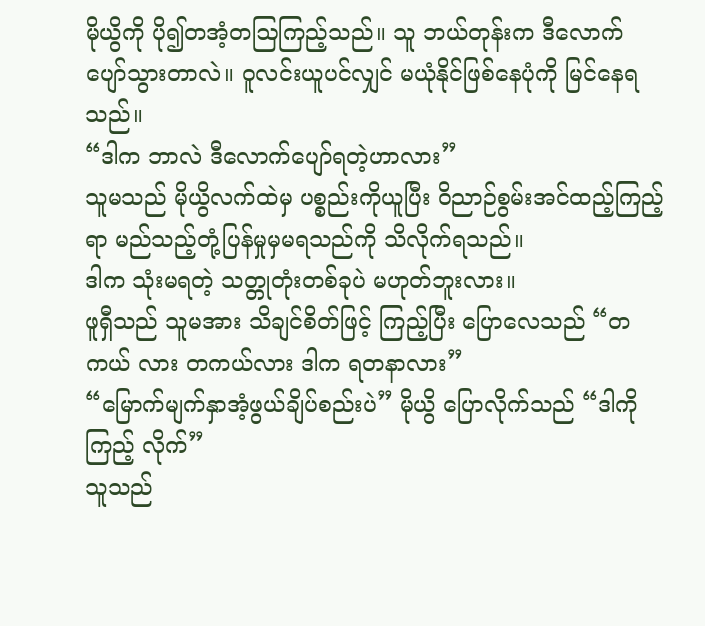မိုယွိကို ပို၍တအံ့တဩကြည့်သည်။ သူ ဘယ်တုန်းက ဒီလောက် ပျော်သွားတာလဲ။ ဝူလင်းယူပင်လျှင် မယုံနိုင်ဖြစ်နေပုံကို မြင်နေရ သည်။
“ဒါက ဘာလဲ ဒီလောက်ပျော်ရတဲ့ဟာလား”
သူမသည် မိုယွိလက်ထဲမှ ပစ္စည်းကိုယူပြီး ဝိညာဉ်စွမ်းအင်ထည့်ကြည့်ရာ မည်သည့်တုံ့ပြန်မှုမှမရသည်ကို သိလိုက်ရသည်။
ဒါက သုံးမရတဲ့ သတ္တုတုံးတစ်ခုပဲ မဟုတ်ဘူးလား။
ဖူရှီသည် သူမအား သိချင်စိတ်ဖြင့် ကြည့်ပြီး ပြောလေသည် “တကယ် လား တကယ်လား ဒါက ရတနာလား”
“မြောက်မျက်နှာအံ့ဖွယ်ချိပ်စည်းပဲ” မိုယွိ ပြောလိုက်သည် “ဒါကိုကြည့် လိုက်”
သူသည်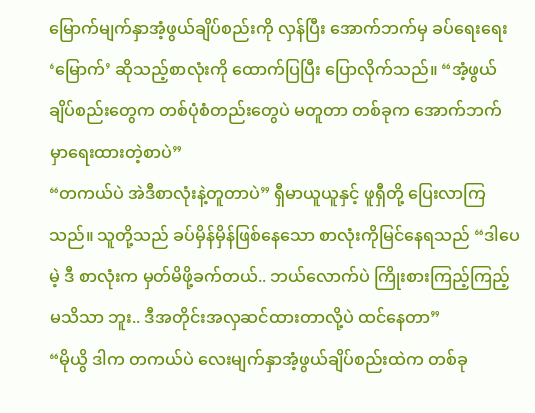မြောက်မျက်နှာအံ့ဖွယ်ချိပ်စည်းကို လှန်ပြီး အောက်ဘက်မှ ခပ်ရေးရေး ‘မြောက်’ ဆိုသည့်စာလုံးကို ထောက်ပြပြီး ပြောလိုက်သည်။ “အံ့ဖွယ်ချိပ်စည်းတွေက တစ်ပုံစံတည်းတွေပဲ မတူတာ တစ်ခုက အောက်ဘက် မှာရေးထားတဲ့စာပဲ”
“တကယ်ပဲ အဲဒီစာလုံးနဲ့တူတာပဲ” ရှီမာယူယူနှင့် ဖူရှီတို့ ပြေးလာကြ သည်။ သူတို့သည် ခပ်မှိန်မှိန်ဖြစ်နေသော စာလုံးကိုမြင်နေရသည် “ဒါပေမဲ့ ဒီ စာလုံးက မှတ်မိဖို့ခက်တယ်.. ဘယ်လောက်ပဲ ကြိုးစားကြည့်ကြည့် မသိသာ ဘူး.. ဒီအတိုင်းအလှဆင်ထားတာလို့ပဲ ထင်နေတာ”
“မိုယွိ ဒါက တကယ်ပဲ လေးမျက်နှာအံ့ဖွယ်ချိပ်စည်းထဲက တစ်ခု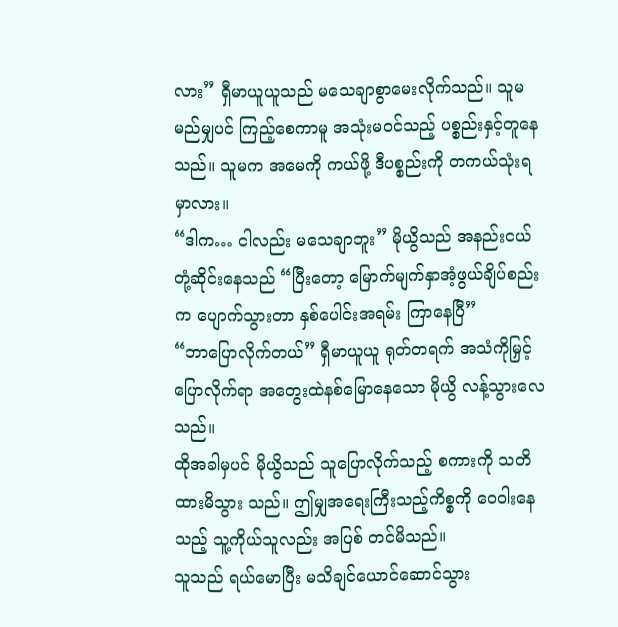လား” ရှီမာယူယူသည် မသေချာစွာမေးလိုက်သည်။ သူမ မည်မျှပင် ကြည့်စေကာမူ အသုံးမဝင်သည့် ပစ္စည်းနှင့်တူနေသည်။ သူမက အမေကို ကယ်ဖို့ ဒီပစ္စည်းကို တကယ်သုံးရမှာလား။
“ဒါက… ငါလည်း မသေချာဘူး” မိုယွိသည် အနည်းငယ် တုံ့ဆိုင်းနေသည် “ပြီးတော့ မြောက်မျက်နှာအံ့ဖွယ်ချိပ်စည်းက ပျောက်သွားတာ နှစ်ပေါင်းအရမ်း ကြာနေပြီ”
“ဘာပြောလိုက်တယ်” ရှီမာယူယူ ရုတ်တရက် အသံကိုမြှင့်ပြောလိုက်ရာ အတွေးထဲနစ်မြောနေသော မိုယွိ လန့်သွားလေသည်။
ထိုအခါမှပင် မိုယွိသည် သူပြောလိုက်သည့် စကားကို သတိထားမိသွား သည်။ ဤမျှအရေးကြီးသည့်ကိစ္စကို ဝေဝါးနေသည့် သူ့ကိုယ်သူလည်း အပြစ် တင်မိသည်။
သူသည် ရယ်မောပြီး မသိချင်ယောင်ဆောင်သွား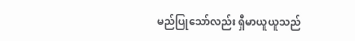မည်ပြုသော်လည်း ရှီမာယူယူသည်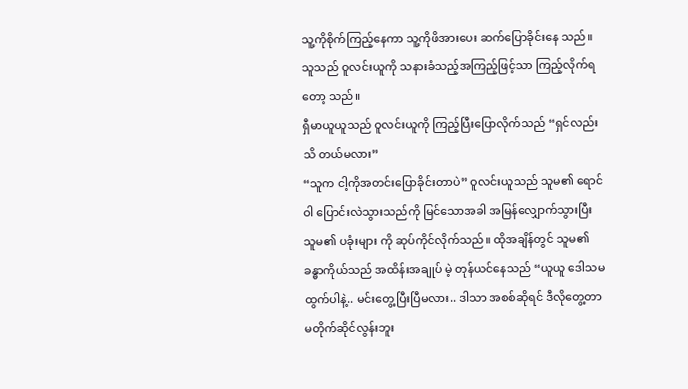သူ့ကိုစိုက်ကြည့်နေကာ သူ့ကိုဖိအားပေး ဆက်ပြောခိုင်းနေ သည်။ သူသည် ဝူလင်းယူကို သနားခံသည့်အကြည့်ဖြင့်သာ ကြည့်လိုက်ရတော့ သည်။
ရှီမာယူယူသည် ဝူလင်းယူကို ကြည့်ပြီးပြောလိုက်သည် “ရှင်လည်း သိ တယ်မလား”
“သူက ငါ့ကိုအတင်းပြောခိုင်းတာပဲ” ဝူလင်းယူသည် သူမ၏ ရောင်ဝါ ပြောင်းလဲသွားသည်ကို မြင်သောအခါ အမြန်လျှောက်သွားပြီး သူမ၏ ပခုံးများ ကို ဆုပ်ကိုင်လိုက်သည်။ ထိုအချိန်တွင် သူမ၏ ခန္ဓာကိုယ်သည် အထိန်းအချုပ် မဲ့ တုန်ယင်နေသည် “ယူယူ ဒေါသမထွက်ပါနဲ့.. မင်းတွေ့ပြီးပြီမလား.. ဒါသာ အစစ်ဆိုရင် ဒီလိုတွေ့တာ မတိုက်ဆိုင်လွန်းဘူး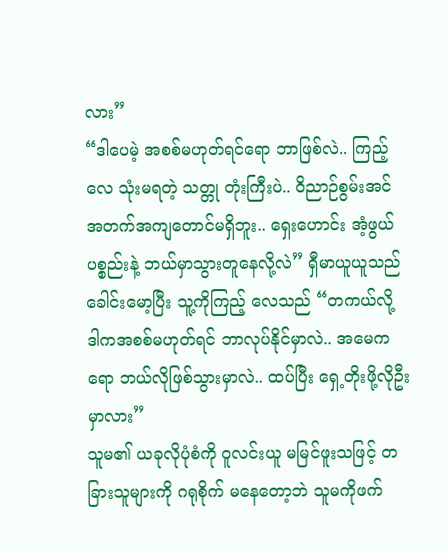လား”
“ဒါပေမဲ့ အစစ်မဟုတ်ရင်ရော ဘာဖြစ်လဲ.. ကြည့်လေ သုံးမရတဲ့ သတ္တု တုံးကြီးပဲ.. ဝိညာဉ်စွမ်းအင် အတက်အကျတောင်မရှိဘူး.. ရှေးဟောင်း အံ့ဖွယ် ပစ္စည်းနဲ့ ဘယ်မှာသွားတူနေလို့လဲ” ရှီမာယူယူသည် ခေါင်းမော့ပြီး သူ့ကိုကြည့် လေသည် “တကယ်လို့ ဒါကအစစ်မဟုတ်ရင် ဘာလုပ်နိုင်မှာလဲ.. အမေကရော ဘယ်လိုဖြစ်သွားမှာလဲ.. ထပ်ပြီး ရှေ့တိုးဖို့လိုဦးမှာလား”
သူမ၏ ယခုလိုပုံစံကို ဝူလင်းယူ မမြင်ဖူးသဖြင့် တခြားသူများကို ဂရုစိုက် မနေတော့ဘဲ သူမကိုဖက်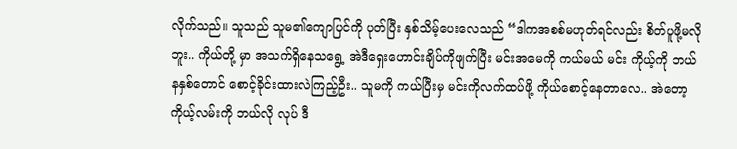လိုက်သည်။ သူသည် သူမ၏ကျောပြင်ကို ပုတ်ပြီး နှစ်သိမ့်ပေးလေသည် “ဒါကအစစ်မဟုတ်ရင်လည်း စိတ်ပူဖို့မလိုဘူး.. ကိုယ်တို့ မှာ အသက်ရှိနေသရွေ့ အဲဒီရှေးဟောင်းချိပ်ကိုဖျက်ပြီး မင်းအမေကို ကယ်မယ် မင်း ကိုယ့်ကို ဘယ်နနှစ်တောင် စောင့်ခိုင်းထားလဲကြည့်ဦး.. သူမကို ကယ်ပြီးမှ မင်းကိုလက်ထပ်ဖို့ ကိုယ်စောင့်နေတာလေ.. အဲတော့ ကိုယ့်လမ်းကို ဘယ်လို လုပ် ဒီ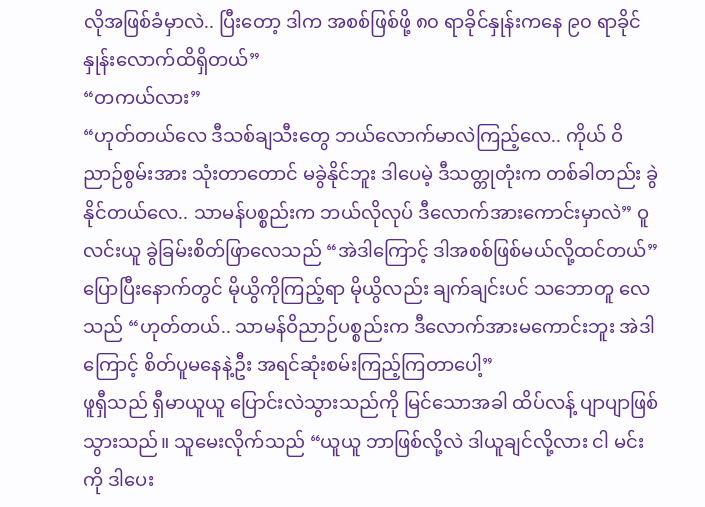လိုအဖြစ်ခံမှာလဲ.. ပြီးတော့ ဒါက အစစ်ဖြစ်ဖို့ ၈၀ ရာခိုင်နှုန်းကနေ ၉၀ ရာခိုင်နှုန်းလောက်ထိရှိတယ်”
“တကယ်လား”
“ဟုတ်တယ်လေ ဒီသစ်ချသီးတွေ ဘယ်လောက်မာလဲကြည့်လေ.. ကိုယ် ဝိညာဉ်စွမ်းအား သုံးတာတောင် မခွဲနိုင်ဘူး ဒါပေမဲ့ ဒီသတ္တုတုံးက တစ်ခါတည်း ခွဲနိုင်တယ်လေ.. သာမန်ပစ္စည်းက ဘယ်လိုလုပ် ဒီလောက်အားကောင်းမှာလဲ” ဝူလင်းယူ ခွဲခြမ်းစိတ်ဖြာလေသည် “အဲဒါကြောင့် ဒါအစစ်ဖြစ်မယ်လို့ထင်တယ်”
ပြောပြီးနောက်တွင် မိုယွိကိုကြည့်ရာ မိုယွိလည်း ချက်ချင်းပင် သဘောတူ လေသည် “ဟုတ်တယ်.. သာမန်ဝိညာဉ်ပစ္စည်းက ဒီလောက်အားမကောင်းဘူး အဲဒါကြောင့် စိတ်ပူမနေနဲ့ဦး အရင်ဆုံးစမ်းကြည့်ကြတာပေါ့”
ဖူရှီသည် ရှီမာယူယူ ပြောင်းလဲသွားသည်ကို မြင်သောအခါ ထိပ်လန့် ပျာပျာဖြစ်သွားသည်။ သူမေးလိုက်သည် “ယူယူ ဘာဖြစ်လို့လဲ ဒါယူချင်လို့လား ငါ မင်းကို ဒါပေး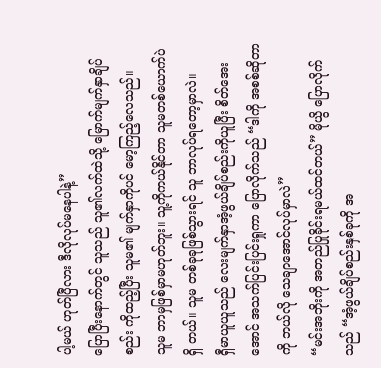ပါ့မယ် ဟုတ်ပြီလား ဒီလိုလုပ်မနေပါနဲ့”
ပြောပြီးနောက်တွင် သူသည် သူ၏လက်ထဲသို့ မြောက်မျက်နှာချိပ်စည်း ကိုထည့်ပြီး သူမ၏ မျက်နှာကိုပင် မော့ကြည့်လေသည်။
သူမ ဘာမှဖြစ်မှာမဟုတ်ဘူး။ သူ့ကိုကယ်နိုင်တာ သူမတစ်ယောက်ပဲရှိ တယ်။ သူမ တစ်ခုခုဖြစ်သွားရင် သူ ဘာလုပ်ရတော့မှာလဲ။
ရှီမာယူယူသည် လေးမျက်နှာအံ့ဖွယ်ချိပ်စည်းကိုယူပြီး စိတ်အေးအောင် အသက်ပြင်းပြင်းရှုကာ ပြောလိုက်သည် “ဒါကို အစစ်ဆိုတာကို ဘယ်လို သေချာအောင်လုပ်မှာလဲ”
“မင်းအဘိုးကို အတည်ပြုခိုင်းရမယ်ထင်တယ်” မိုယွိ ပြောလိုက်သည် “အံ့ဖွယ်ချိပ်စည်းနှစ်ခုကို အ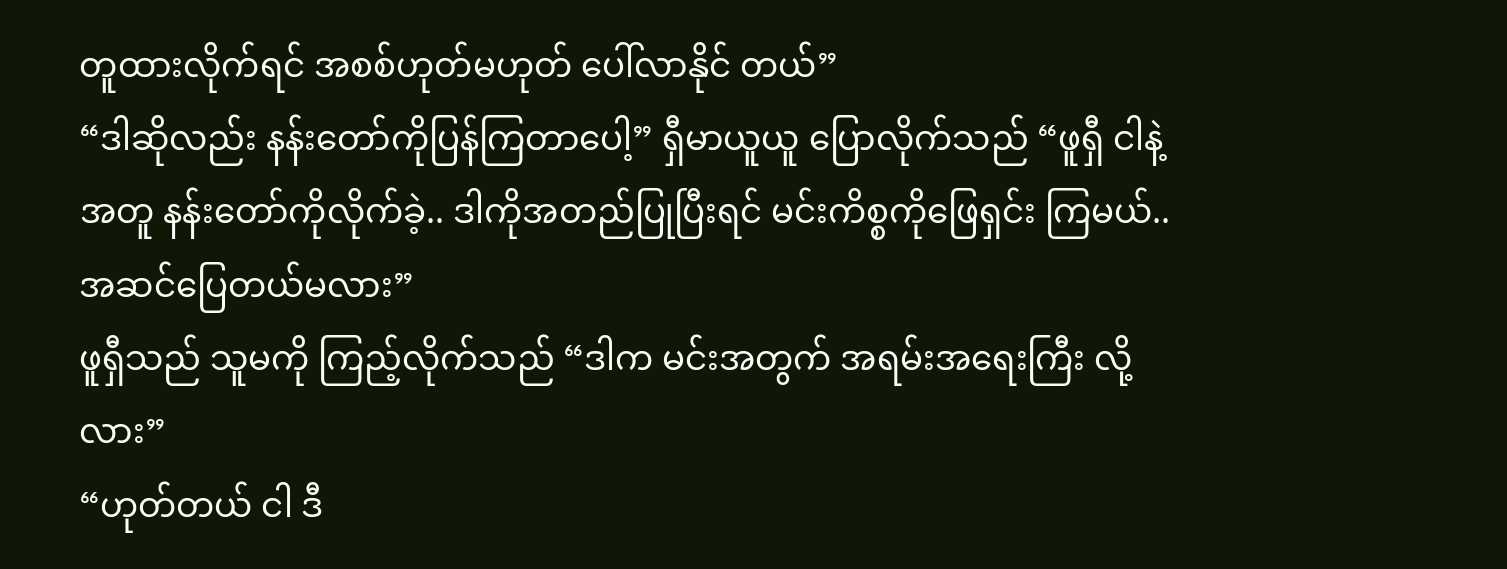တူထားလိုက်ရင် အစစ်ဟုတ်မဟုတ် ပေါ်လာနိုင် တယ်”
“ဒါဆိုလည်း နန်းတော်ကိုပြန်ကြတာပေါ့” ရှီမာယူယူ ပြောလိုက်သည် “ဖူရှီ ငါနဲ့အတူ နန်းတော်ကိုလိုက်ခဲ့.. ဒါကိုအတည်ပြုပြီးရင် မင်းကိစ္စကိုဖြေရှင်း ကြမယ်.. အဆင်ပြေတယ်မလား”
ဖူရှီသည် သူမကို ကြည့်လိုက်သည် “ဒါက မင်းအတွက် အရမ်းအရေးကြီး လို့လား”
“ဟုတ်တယ် ငါ ဒီ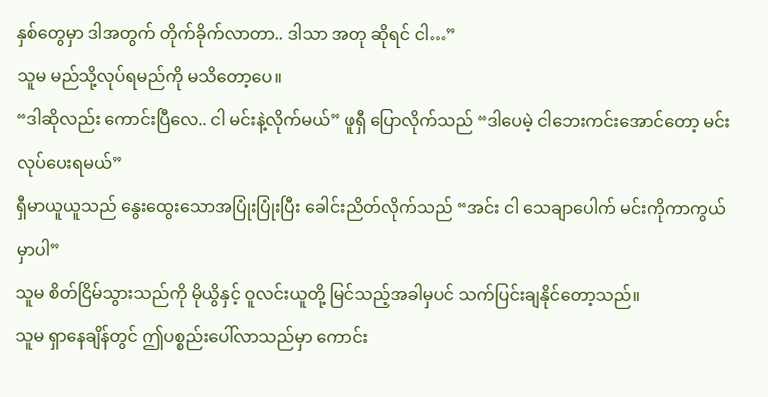နှစ်တွေမှာ ဒါအတွက် တိုက်ခိုက်လာတာ.. ဒါသာ အတု ဆိုရင် ငါ…”
သူမ မည်သို့လုပ်ရမည်ကို မသိတော့ပေ။
“ဒါဆိုလည်း ကောင်းပြီလေ.. ငါ မင်းနဲ့လိုက်မယ်” ဖူရှီ ပြောလိုက်သည် “ဒါပေမဲ့ ငါဘေးကင်းအောင်တော့ မင်းလုပ်ပေးရမယ်”
ရှီမာယူယူသည် နွေးထွေးသောအပြုံးပြုံးပြီး ခေါင်းညိတ်လိုက်သည် “အင်း ငါ သေချာပေါက် မင်းကိုကာကွယ်မှာပါ”
သူမ စိတ်ငြိမ်သွားသည်ကို မိုယွိနှင့် ဝူလင်းယူတို့ မြင်သည့်အခါမှပင် သက်ပြင်းချနိုင်တော့သည်။
သူမ ရှာနေချိန်တွင် ဤပစ္စည်းပေါ်လာသည်မှာ ကောင်း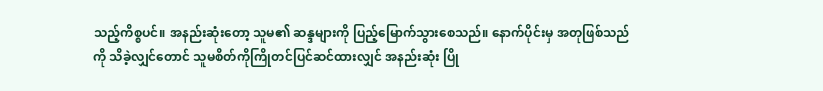သည့်ကိစ္စပင်။ အနည်းဆုံးတော့ သူမ၏ ဆန္ဒများကို ပြည့်မြောက်သွားစေသည်။ နောက်ပိုင်းမှ အတုဖြစ်သည်ကို သိခဲ့လျှင်တောင် သူမစိတ်ကိုကြိုတင်ပြင်ဆင်ထားလျှင် အနည်းဆုံး ပြို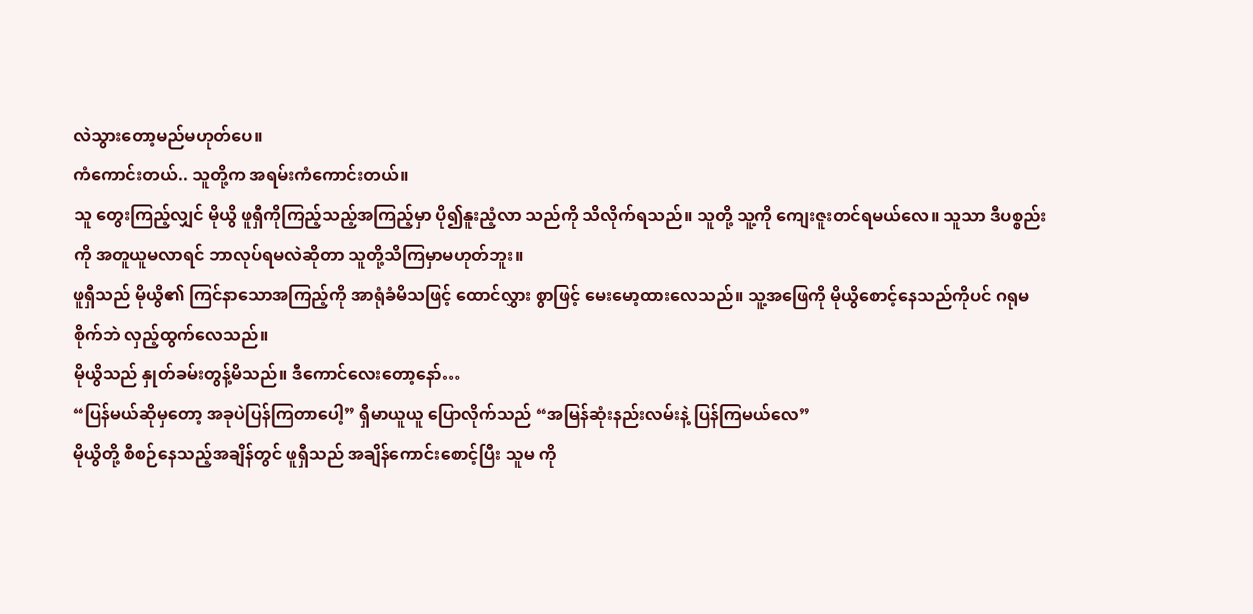လဲသွားတော့မည်မဟုတ်ပေ။
ကံကောင်းတယ်.. သူတို့က အရမ်းကံကောင်းတယ်။
သူ တွေးကြည့်လျှင် မိုယွိ ဖူရှီကိုကြည့်သည့်အကြည့်မှာ ပို၍နူးညံ့လာ သည်ကို သိလိုက်ရသည်။ သူတို့ သူ့ကို ကျေးဇူးတင်ရမယ်လေ။ သူသာ ဒီပစ္စည်း ကို အတူယူမလာရင် ဘာလုပ်ရမလဲဆိုတာ သူတို့သိကြမှာမဟုတ်ဘူး။
ဖူရှီသည် မိုယွိ၏ ကြင်နာသောအကြည့်ကို အာရုံခံမိသဖြင့် ထောင်လွှား စွာဖြင့် မေးမော့ထားလေသည်။ သူ့အဖြေကို မိုယွိစောင့်နေသည်ကိုပင် ဂရုမစိုက်ဘဲ လှည့်ထွက်လေသည်။
မိုယွိသည် နှုတ်ခမ်းတွန့်မိသည်။ ဒီကောင်လေးတော့နော်…
“ပြန်မယ်ဆိုမှတော့ အခုပဲပြန်ကြတာပေါ့” ရှီမာယူယူ ပြောလိုက်သည် “အမြန်ဆုံးနည်းလမ်းနဲ့ ပြန်ကြမယ်လေ”
မိုယွိတို့ စီစဉ်နေသည့်အချိန်တွင် ဖူရှီသည် အချိန်ကောင်းစောင့်ပြီး သူမ ကို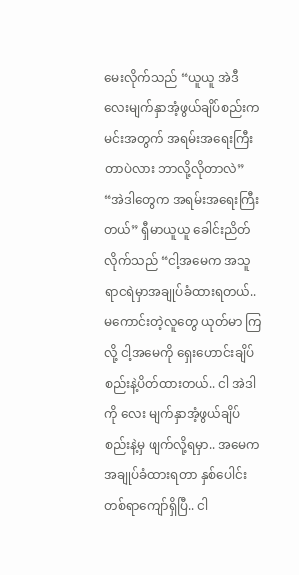မေးလိုက်သည် “ယူယူ အဲဒီလေးမျက်နှာအံ့ဖွယ်ချိပ်စည်းက မင်းအတွက် အရမ်းအရေးကြီးတာပဲလား ဘာလို့လိုတာလဲ”
“အဲဒါတွေက အရမ်းအရေးကြီးတယ်” ရှီမာယူယူ ခေါင်းညိတ်လိုက်သည် “ငါ့အမေက အသူရာငရဲမှာအချုပ်ခံထားရတယ်.. မကောင်းတဲ့လူတွေ ယုတ်မာ ကြလို့ ငါ့အမေကို ရှေးဟောင်းချိပ်စည်းနဲ့ပိတ်ထားတယ်.. ငါ အဲဒါကို လေး မျက်နှာအံ့ဖွယ်ချိပ်စည်းနဲ့မှ ဖျက်လို့ရမှာ.. အမေက အချုပ်ခံထားရတာ နှစ်ပေါင်းတစ်ရာကျော်ရှိပြီ.. ငါ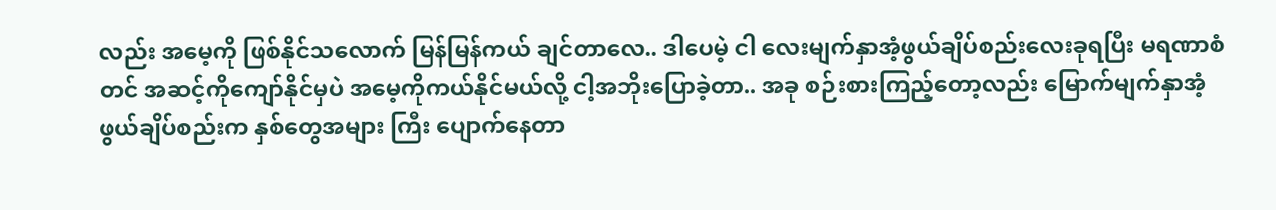လည်း အမေ့ကို ဖြစ်နိုင်သလောက် မြန်မြန်ကယ် ချင်တာလေ.. ဒါပေမဲ့ ငါ လေးမျက်နှာအံ့ဖွယ်ချိပ်စည်းလေးခုရပြီး မရဏာစံတင် အဆင့်ကိုကျော်နိုင်မှပဲ အမေ့ကိုကယ်နိုင်မယ်လို့ ငါ့အဘိုးပြောခဲ့တာ.. အခု စဉ်းစားကြည့်တော့လည်း မြောက်မျက်နှာအံ့ဖွယ်ချိပ်စည်းက နှစ်တွေအများ ကြီး ပျောက်နေတာ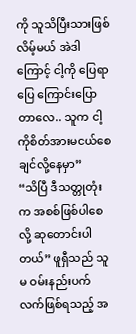ကို သူသိပြီးသားဖြစ်လိမ့်မယ် အဲဒါကြောင့် ငါ့ကို ပြေရာပြေ ကြောင်းပြောတာလေ.. သူက ငါ့ကိုစိတ်အားမငယ်စေချင်လို့နေမှာ”
“သိပြီ ဒီသတ္တုတုံးက အစစ်ဖြစ်ပါစေလို့ ဆုတောင်းပါတယ်” ဖူရှီသည် သူမ ဝမ်းနည်းပက်လက်ဖြစ်ရသည့် အ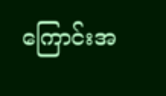ကြောင်းအ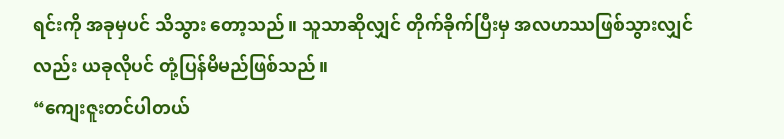ရင်းကို အခုမှပင် သိသွား တော့သည်။ သူသာဆိုလျှင် တိုက်ခိုက်ပြီးမှ အလဟဿဖြစ်သွားလျှင်လည်း ယခုလိုပင် တုံ့ပြန်မိမည်ဖြစ်သည်။
“ကျေးဇူးတင်ပါတယ်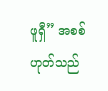ဖူရှီ” အစစ်ဟုတ်သည်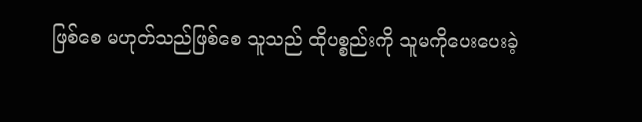ဖြစ်စေ မဟုတ်သည်ဖြစ်စေ သူသည် ထိုပစ္စည်းကို သူမကိုပေးပေးခဲ့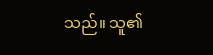သည်။ သူ၏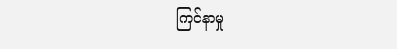ကြင်နာမှု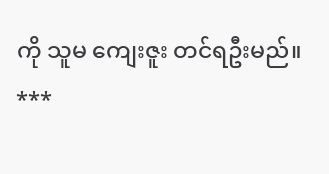ကို သူမ ကျေးဇူး တင်ရဦးမည်။
***